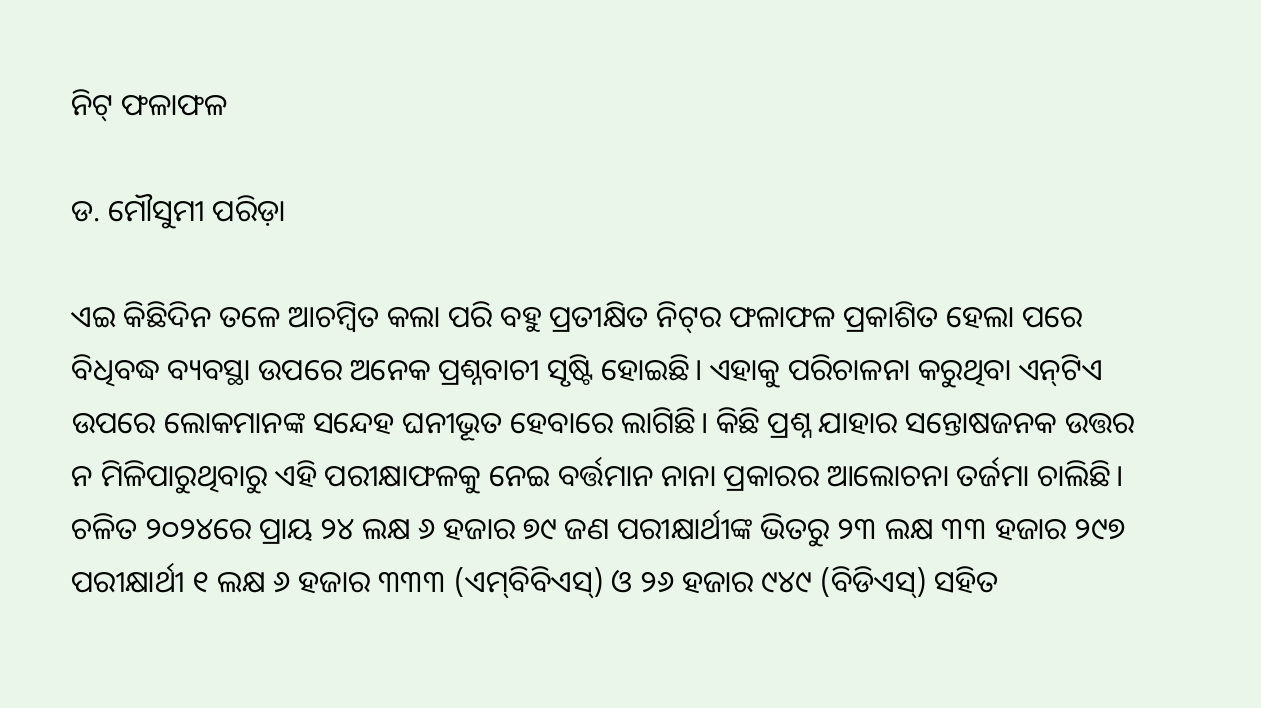ନିଟ୍‌ ଫଳାଫଳ

ଡ. ମୌସୁମୀ ପରିଡ଼ା

ଏଇ କିଛିଦିନ ତଳେ ଆଚମ୍ବିତ କଲା ପରି ବହୁ ପ୍ରତୀକ୍ଷିତ ନିଟ୍‌ର ଫଳାଫଳ ପ୍ରକାଶିତ ହେଲା ପରେ ବିଧିବଦ୍ଧ ବ୍ୟବସ୍ଥା ଉପରେ ଅନେକ ପ୍ରଶ୍ନବାଚୀ ସୃଷ୍ଟି ହୋଇଛି। ଏହାକୁ ପରିଚାଳନା କରୁଥିବା ଏନ୍‌ଟିଏ ଉପରେ ଲୋକମାନଙ୍କ ସନ୍ଦେହ ଘନୀଭୂତ ହେବାରେ ଲାଗିଛି। କିଛି ପ୍ରଶ୍ନ ଯାହାର ସନ୍ତୋଷଜନକ ଉତ୍ତର ନ ମିଳିପାରୁଥିବାରୁ ଏହି ପରୀକ୍ଷାଫଳକୁ ନେଇ ବର୍ତ୍ତମାନ ନାନା ପ୍ରକାରର ଆଲୋଚନା ତର୍ଜମା ଚାଲିଛି। ଚଳିତ ୨୦୨୪ରେ ପ୍ରାୟ ୨୪ ଲକ୍ଷ ୬ ହଜାର ୭୯ ଜଣ ପରୀକ୍ଷାର୍ଥୀଙ୍କ ଭିତରୁ ୨୩ ଲକ୍ଷ ୩୩ ହଜାର ୨୯୭ ପରୀକ୍ଷାର୍ଥୀ ୧ ଲକ୍ଷ ୬ ହଜାର ୩୩୩ (ଏମ୍‌ବିବିଏସ୍‌) ଓ ୨୬ ହଜାର ୯୪୯ (ବିଡିଏସ୍‌) ସହିତ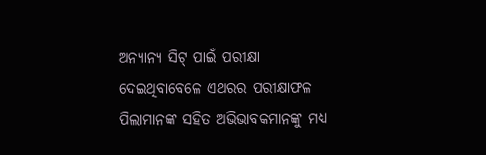ଅନ୍ୟାନ୍ୟ ସିଟ୍‌ ପାଇଁ ପରୀକ୍ଷା ଦେଇଥିବାବେଳେ ଏଥରର ପରୀକ୍ଷାଫଳ ପିଲାମାନଙ୍କ ସହିତ ଅଭିଭାବକମାନଙ୍କୁ ମଧ୍ୟ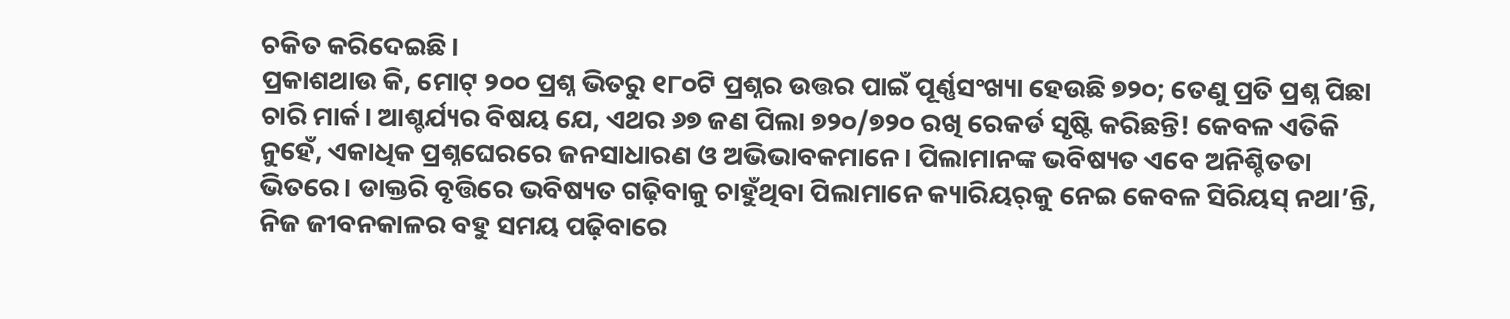ଚକିତ କରିଦେଇଛି।
ପ୍ରକାଶଥାଉ କି, ମୋଟ୍‌ ୨୦୦ ପ୍ରଶ୍ନ ଭିତରୁ ୧୮୦ଟି ପ୍ରଶ୍ନର ଉତ୍ତର ପାଇଁ ପୂର୍ଣ୍ଣସଂଖ୍ୟା ହେଉଛି ୭୨୦; ତେଣୁ ପ୍ରତି ପ୍ରଶ୍ନ ପିଛା ଚାରି ମାର୍କ। ଆଶ୍ଚର୍ଯ୍ୟର ବିଷୟ ଯେ, ଏଥର ୬୭ ଜଣ ପିଲା ୭୨୦/୭୨୦ ରଖି ରେକର୍ଡ ସୃଷ୍ଟି କରିଛନ୍ତି! କେବଳ ଏତିକି ନୁହେଁ, ଏକାଧିକ ପ୍ରଶ୍ନଘେରରେ ଜନସାଧାରଣ ଓ ଅଭିଭାବକମାନେ। ପିଲାମାନଙ୍କ ଭବିଷ୍ୟତ ଏବେ ଅନିଶ୍ଚିତତା ଭିତରେ। ଡାକ୍ତରି ବୃତ୍ତିରେ ଭବିଷ୍ୟତ ଗଢ଼ିବାକୁ ଚାହୁଁଥିବା ପିଲାମାନେ କ୍ୟାରିୟର୍‌କୁ ନେଇ କେବଳ ସିରିୟସ୍‌ ନଥା’ନ୍ତି, ନିଜ ଜୀବନକାଳର ବହୁ ସମୟ ପଢ଼ିବାରେ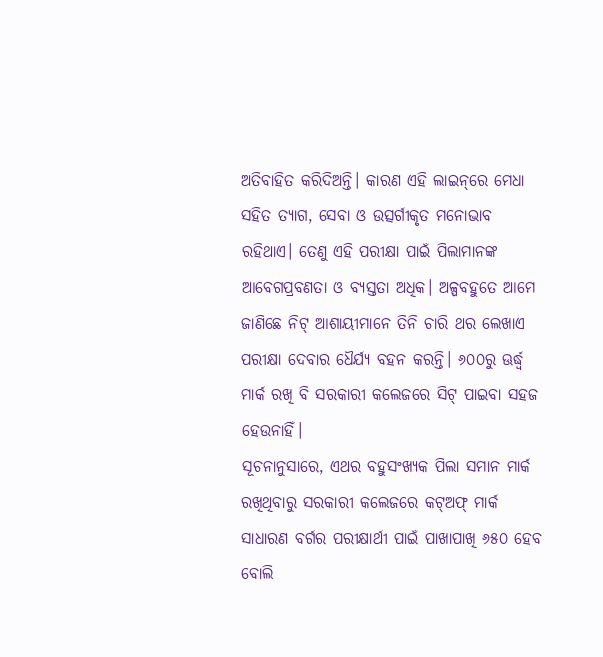ଅତିବାହିତ କରିଦିଅନ୍ତି। କାରଣ ଏହି ଲାଇନ୍‌ରେ ମେଧା ସହିତ ତ୍ୟାଗ, ସେବା ଓ ଉତ୍ସର୍ଗୀକୃତ ମନୋଭାବ ରହିଥାଏ। ତେଣୁ ଏହି ପରୀକ୍ଷା ପାଇଁ ପିଲାମାନଙ୍କ ଆବେଗପ୍ରବଣତା ଓ ବ୍ୟସ୍ତତା ଅଧିକ। ଅଳ୍ପବହୁତେ ଆମେ ଜାଣିଛେ ନିଟ୍‌ ଆଶାୟୀମାନେ ତିନି ଚାରି ଥର ଲେଖାଏ ପରୀକ୍ଷା ଦେବାର ଧୈର୍ଯ୍ୟ ବହନ କରନ୍ତି। ୬୦୦ରୁ ଊର୍ଦ୍ଧ୍ୱ ମାର୍କ ରଖି ବି ସରକାରୀ କଲେଜରେ ସିଟ୍‌ ପାଇବା ସହଜ ହେଉନାହିଁ।
ସୂଚନାନୁସାରେ, ଏଥର ବହୁସଂଖ୍ୟକ ପିଲା ସମାନ ମାର୍କ ରଖିଥିବାରୁ ସରକାରୀ କଲେଜରେ କଟ୍‌ଅଫ୍‌ ମାର୍କ ସାଧାରଣ ବର୍ଗର ପରୀକ୍ଷାର୍ଥୀ ପାଇଁ ପାଖାପାଖି ୬୫୦ ହେବ ବୋଲି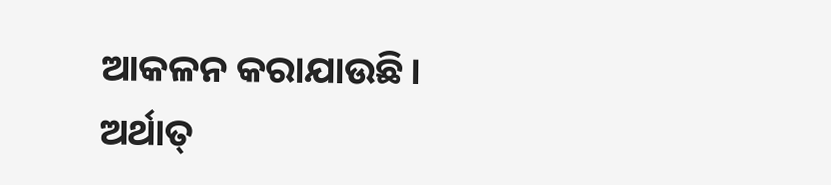ଆକଳନ କରାଯାଉଛି। ଅର୍ଥାତ୍‌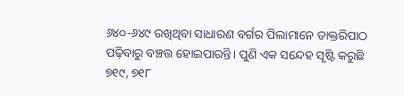୬୪୦-୬୪୯ ରଖିଥିବା ସାଧାରଣ ବର୍ଗର ପିଲାମାନେ ଡାକ୍ତରିପାଠ ପଢ଼ିବାରୁ ବଞ୍ଚତ୍ତ ହୋଇପାରନ୍ତି। ପୁଣି ଏକ ସନ୍ଦେହ ସୃଷ୍ଟି କରୁଛି ୭୧୯, ୭୧୮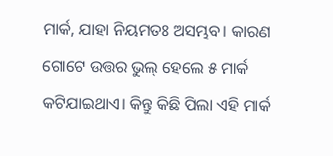ମାର୍କ, ଯାହା ନିୟମତଃ ଅସମ୍ଭବ। କାରଣ ଗୋଟେ ଉତ୍ତର ଭୁଲ୍‌ ହେଲେ ୫ ମାର୍କ କଟିଯାଇଥାଏ। କିନ୍ତୁ କିଛି ପିଲା ଏହି ମାର୍କ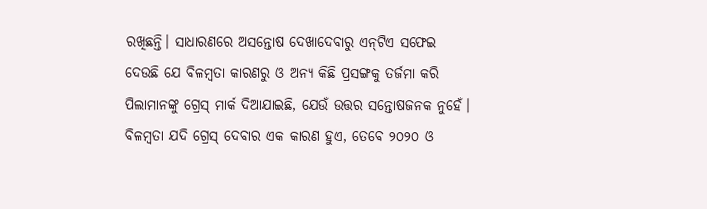ରଖିଛନ୍ତି। ସାଧାରଣରେ ଅସନ୍ତୋଷ ଦେଖାଦେବାରୁ ଏନ୍‌ଟିଏ ସଫେଇ ଦେଉଛି ଯେ ବିଳମ୍ବତା କାରଣରୁ ଓ ଅନ୍ୟ କିଛି ପ୍ରସଙ୍ଗକୁ ତର୍ଜମା କରି ପିଲାମାନଙ୍କୁ ଗ୍ରେସ୍‌ ମାର୍କ ଦିଆଯାଇଛି, ଯେଉଁ ଉତ୍ତର ସନ୍ତୋଷଜନକ ନୁହେଁ। ବିଳମ୍ବତା ଯଦି ଗ୍ରେସ୍‌ ଦେବାର ଏକ କାରଣ ହୁଏ, ତେବେ ୨୦୨୦ ଓ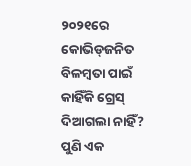୨୦୨୧ରେ କୋଭିଡ୍‌ଜନିତ ବିଳମ୍ବତା ପାଇଁ କାହିଁକି ଗ୍ରେସ୍‌ ଦିଆଗଲା ନାହିଁ? ପୁଣି ଏକ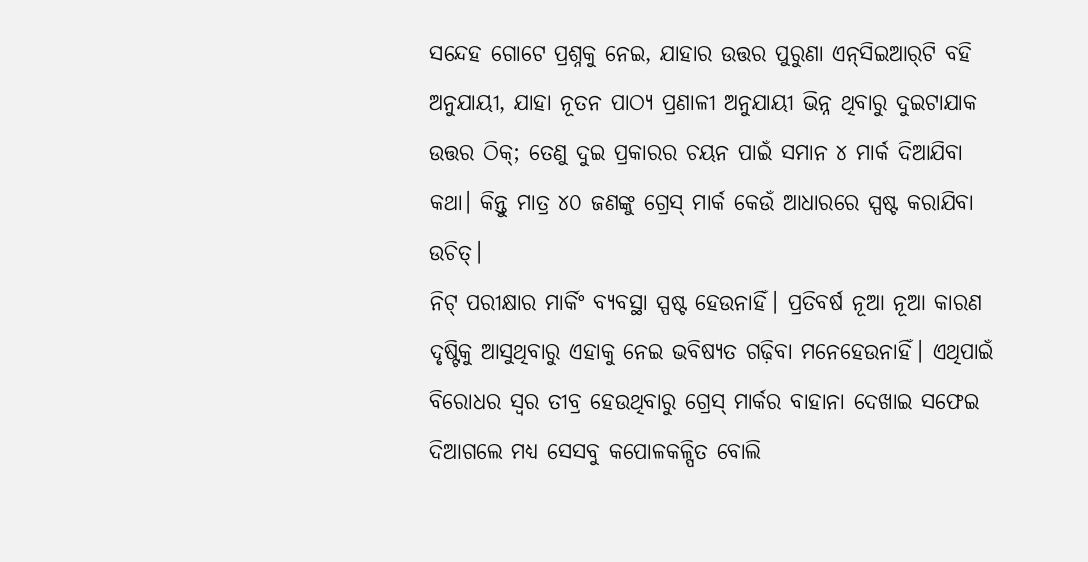ସନ୍ଦେହ ଗୋଟେ ପ୍ରଶ୍ନକୁ ନେଇ, ଯାହାର ଉତ୍ତର ପୁରୁଣା ଏନ୍‌ସିଇଆର୍‌ଟି ବହି ଅନୁଯାୟୀ, ଯାହା ନୂତନ ପାଠ୍ୟ ପ୍ରଣାଳୀ ଅନୁଯାୟୀ ଭିନ୍ନ ଥିବାରୁ ଦୁଇଟାଯାକ ଉତ୍ତର ଠିକ୍‌; ତେଣୁ ଦୁଇ ପ୍ରକାରର ଚୟନ ପାଇଁ ସମାନ ୪ ମାର୍କ ଦିଆଯିବା କଥା। କିନ୍ତୁ ମାତ୍ର ୪୦ ଜଣଙ୍କୁ ଗ୍ରେସ୍‌ ମାର୍କ କେଉଁ ଆଧାରରେ ସ୍ପଷ୍ଟ କରାଯିବା ଉଚିତ୍‌।
ନିଟ୍‌ ପରୀକ୍ଷାର ମାର୍କିଂ ବ୍ୟବସ୍ଥା ସ୍ପଷ୍ଟ ହେଉନାହିଁ। ପ୍ରତିବର୍ଷ ନୂଆ ନୂଆ କାରଣ ଦୃଷ୍ଟିକୁ ଆସୁଥିବାରୁ ଏହାକୁ ନେଇ ଭବିଷ୍ୟତ ଗଢ଼ିବା ମନେହେଉନାହିଁ। ଏଥିପାଇଁ ବିରୋଧର ସ୍ବର ତୀବ୍ର ହେଉଥିବାରୁ ଗ୍ରେସ୍‌ ମାର୍କର ବାହାନା ଦେଖାଇ ସଫେଇ ଦିଆଗଲେ ମଧ୍ୟ ସେସବୁ କପୋଳକଳ୍ପିତ ବୋଲି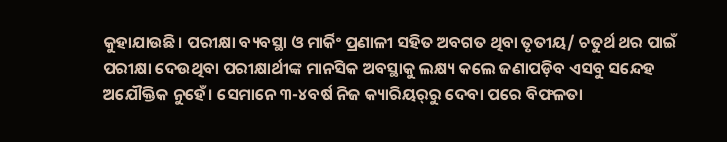କୁହାଯାଉଛି। ପରୀକ୍ଷା ବ୍ୟବସ୍ଥା ଓ ମାର୍କିଂ ପ୍ରଣାଳୀ ସହିତ ଅବଗତ ଥିବା ତୃତୀୟ/ ଚତୁର୍ଥ ଥର ପାଇଁ ପରୀକ୍ଷା ଦେଉଥିବା ପରୀକ୍ଷାର୍ଥୀଙ୍କ ମାନସିକ ଅବସ୍ଥାକୁ ଲକ୍ଷ୍ୟ କଲେ ଜଣାପଡ଼ିବ ଏସବୁ ସନ୍ଦେହ ଅଯୌକ୍ତିକ ନୁହେଁ। ସେମାନେ ୩-୪ବର୍ଷ ନିଜ କ୍ୟାରିୟର୍‌ରୁ ଦେବା ପରେ ବିଫଳତା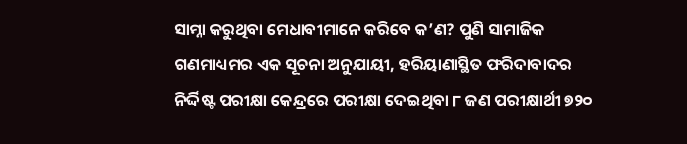ସାମ୍ନା କରୁଥିବା ମେଧାବୀମାନେ କରିବେ କ’ଣ? ପୁଣି ସାମାଜିକ ଗଣମାଧ୍ୟମର ଏକ ସୂଚନା ଅନୁଯାୟୀ, ହରିୟାଣାସ୍ଥିତ ଫରିଦାବାଦର ନିର୍ଦ୍ଦିଷ୍ଟ ପରୀକ୍ଷା କେନ୍ଦ୍ରରେ ପରୀକ୍ଷା ଦେଇଥିବା ୮ ଜଣ ପରୀକ୍ଷାର୍ଥୀ ୭୨୦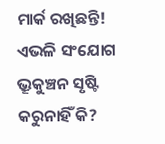ମାର୍କ ରଖିଛନ୍ତି! ଏଭଳି ସଂଯୋଗ ଭ୍ରୂକୁଞ୍ଚନ ସୃଷ୍ଟି କରୁନାହିଁ କି?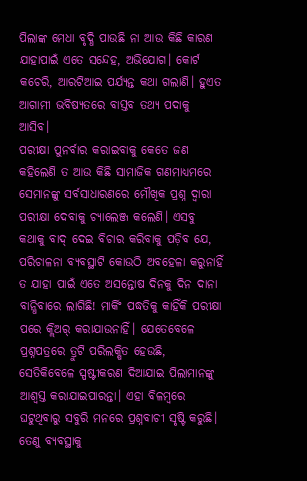ପିଲାଙ୍କ ମେଧା ବୃଦ୍ଧି ପାଉଛି ନା ଆଉ କିଛି କାରଣ ଯାହାପାଇଁ ଏତେ ସନ୍ଦେହ, ଅଭିଯୋଗ। କୋର୍ଟ କଚେରି, ଆରଟିଆଇ ପର୍ଯ୍ୟନ୍ତ କଥା ଗଲାଣି। ହୁଏତ ଆଗାମୀ ଭବିଷ୍ୟତରେ ବାସ୍ତବ ତଥ୍ୟ ପଦାକୁ ଆସିବ।
ପରୀକ୍ଷା ପୁନର୍ବାର କରାଇବାକୁ କେତେ ଜଣ କହିଲେଣି ତ ଆଉ କିଛି ସାମାଜିକ ଗଣମାଧ୍ୟମରେ ସେମାନଙ୍କୁ ସର୍ବସାଧାରଣରେ ମୌଖିକ ପ୍ରଶ୍ନ ଦ୍ୱାରା ପରୀକ୍ଷା ଦେବାକୁ ଚ୍ୟାଲେଞ୍ଜ କଲେଣି। ଏସବୁ କଥାକୁ ବାଦ୍‌ ଦେଇ ବିଚାର କରିବାକୁ ପଡ଼ିବ ଯେ, ପରିଚାଳନା ବ୍ୟବସ୍ଥାଟି କୋଉଠି ଅବହେଳା କରୁନାହିଁ ତ ଯାହା ପାଇଁ ଏତେ ଅସନ୍ତୋଷ ଦିନକୁ ଦିନ ଦାନା ବାନ୍ଧିବାରେ ଲାଗିଛି! ମାର୍କିଂ ପଦ୍ଧତିକୁ କାହିଁକି ପରୀକ୍ଷା ପରେ କ୍ଲିଅର୍‌ କରାଯାଉନାହିଁ। ଯେତେବେଳେ ପ୍ରଶ୍ନପତ୍ରରେ ତ୍ରୁଟି ପରିଲକ୍ଷିତ ହେଉଛି, ସେତିକିବେଳେ ସ୍ପଷ୍ଟୀକରଣ ଦିଆଯାଇ ପିଲାମାନଙ୍କୁ ଆଶ୍ୱସ୍ତ କରାଯାଇପାରନ୍ତା। ଏହା ବିଳମ୍ବରେ ଘଟୁଥିବାରୁ ସବୁରି ମନରେ ପ୍ରଶ୍ନବାଚୀ ସୃଷ୍ଟି କରୁଛି। ତେଣୁ ବ୍ୟବସ୍ଥାକୁ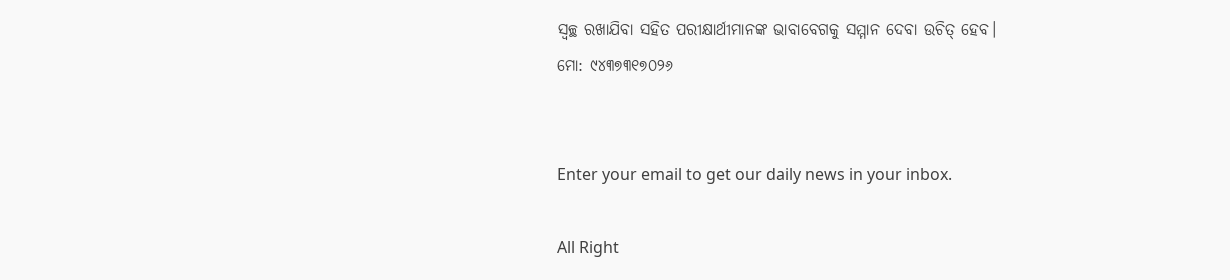ସ୍ବଚ୍ଛ ରଖାଯିବା ସହିତ ପରୀକ୍ଷାର୍ଥୀମାନଙ୍କ ଭାବାବେଗକୁ ସମ୍ମାନ ଦେବା ଉଚିତ୍‌ ହେବ।
ମୋ: ୯୪୩୭୩୧୭୦୨୬


Enter your email to get our daily news in your inbox.

All Right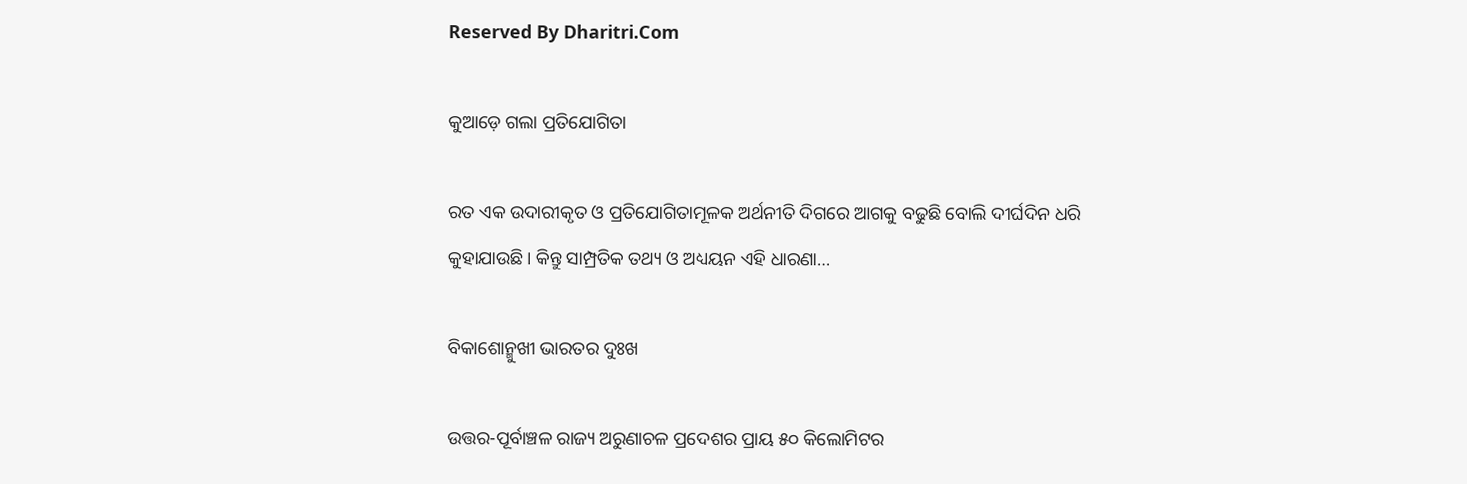Reserved By Dharitri.Com

କୁଆଡ଼େ ଗଲା ପ୍ରତିଯୋଗିତା

ରତ ଏକ ଉଦାରୀକୃତ ଓ ପ୍ରତିଯୋଗିତାମୂଳକ ଅର୍ଥନୀତି ଦିଗରେ ଆଗକୁ ବଢୁଛି ବୋଲି ଦୀର୍ଘଦିନ ଧରି କୁହାଯାଉଛି। କିନ୍ତୁ ସାମ୍ପ୍ରତିକ ତଥ୍ୟ ଓ ଅଧ୍ୟୟନ ଏହି ଧାରଣା…

ବିକାଶୋନ୍ମୁଖୀ ଭାରତର ଦୁଃଖ

ଉତ୍ତର-ପୂର୍ବାଞ୍ଚଳ ରାଜ୍ୟ ଅରୁଣାଚଳ ପ୍ରଦେଶର ପ୍ରାୟ ୫୦ କିଲୋମିଟର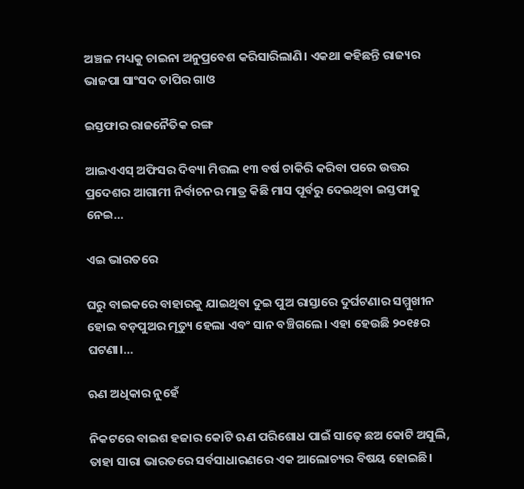ଅଞ୍ଚଳ ମଧ୍ୟକୁ ଚାଇନା ଅନୁପ୍ରବେଶ କରିସାରିଲାଣି। ଏକଥା କହିଛନ୍ତି ରାଜ୍ୟର ଭାଜପା ସାଂସଦ ତାପିର ଗାଓ

ଇସ୍ତଫାର ରାଜନୈତିକ ରଙ୍ଗ

ଆଇଏଏସ୍‌ ଅଫିସର ଦିବ୍ୟା ମିତ୍ତଲ ୧୩ ବର୍ଷ ଚାକିରି କରିବା ପରେ ଉତ୍ତର ପ୍ରଦେଶର ଆଗାମୀ ନିର୍ବାଚନର ମାତ୍ର କିଛି ମାସ ପୂର୍ବରୁ ଦେଇଥିବା ଇସ୍ତଫାକୁ ନେଇ…

ଏଇ ଭାରତରେ

ଘରୁ ବାଇକରେ ବାହାରକୁ ଯାଇଥିବା ଦୁଇ ପୁଅ ରାସ୍ତାରେ ଦୁର୍ଘଟଣାର ସମ୍ମୁଖୀନ ହୋଇ ବଡ଼ପୁଅର ମୃତ୍ୟୁ ହେଲା ଏବଂ ସାନ ବଞ୍ଚିଗଲେ। ଏହା ହେଉଛି ୨୦୧୫ର ଘଟଣା।…

ଋଣ ଅଧିକାର ନୁହେଁ

ନିକଟରେ ବାଇଶ ହଜାର କୋଟି ଋଣ ପରିଶୋଧ ପାଇଁ ସାଢ଼େ ଛଅ କୋଟି ଅସୁଲି, ତାହା ସାରା ଭାରତରେ ସର୍ବସାଧାରଣରେ ଏକ ଆଲୋଚ୍ୟର ବିଷୟ ହୋଇଛି।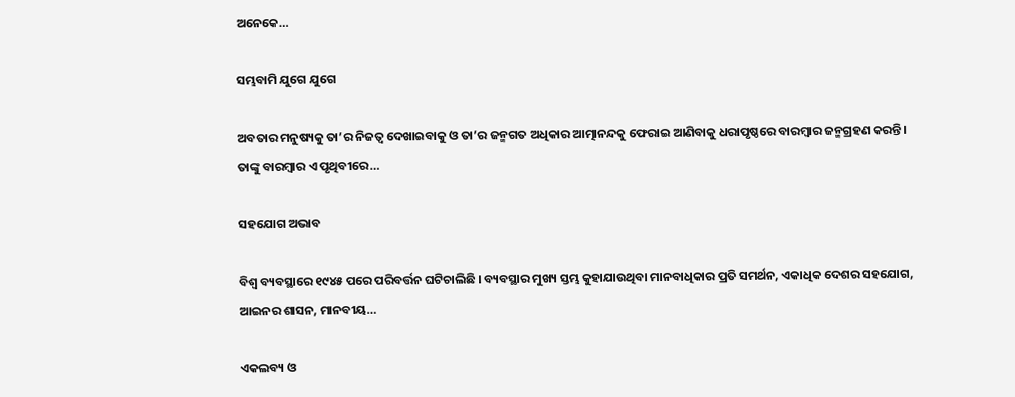ଅନେକେ…

ସମ୍ଭବାମି ଯୁଗେ ଯୁଗେ

ଅବତାର ମନୁଷ୍ୟକୁ ତା’ର ନିଜତ୍ୱ ଦେଖାଇବାକୁ ଓ ତା’ର ଜନ୍ମଗତ ଅଧିକାର ଆତ୍ମାନନ୍ଦକୁ ଫେରାଇ ଆଣିବାକୁ ଧରାପୃଷ୍ଠରେ ବାରମ୍ବାର ଜନ୍ମଗ୍ରହଣ କରନ୍ତି। ତାଙ୍କୁ ବାରମ୍ବାର ଏ ପୃଥିବୀରେ…

ସହଯୋଗ ଅଭାବ

ବିଶ୍ୱ ବ୍ୟବସ୍ଥାରେ ୧୯୪୫ ପରେ ପରିବର୍ତ୍ତନ ଘଟିଚାଲିଛି । ବ୍ୟବସ୍ଥାର ମୁଖ୍ୟ ସ୍ତମ୍ଭ କୁହାଯାଉଥିବା ମାନବାଧିକାର ପ୍ରତି ସମର୍ଥନ, ଏକାଧିକ ଦେଶର ସହଯୋଗ, ଆଇନର ଶାସନ, ମାନବୀୟ…

ଏକଲବ୍ୟ ଓ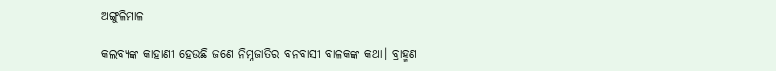ଅଙ୍ଗୁଳିମାଳ

କଲବ୍ୟଙ୍କ କାହାଣୀ ହେଉଛି ଜଣେ ନିମ୍ନଜାତିର ବନବାସୀ ବାଳକଙ୍କ କଥା। ବ୍ରାହ୍ମଣ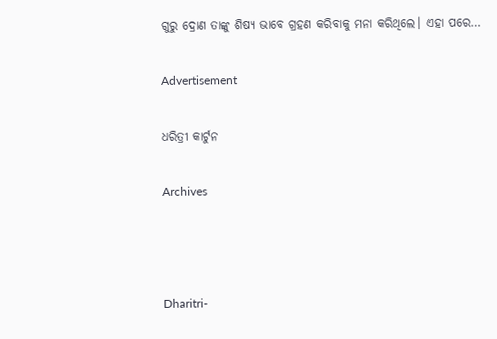ଗୁରୁ ଦ୍ରୋଣ ତାଙ୍କୁ ଶିଷ୍ୟ ଭାବେ ଗ୍ରହଣ କରିବାକୁ ମନା କରିଥିଲେ। ଏହା ପରେ…

Advertisement

ଧରିତ୍ରୀ କାର୍ଟୁନ

Archives



Dharitri-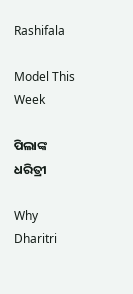Rashifala

Model This Week

ପିଲାଙ୍କ ଧରିତ୍ରୀ

Why Dharitri